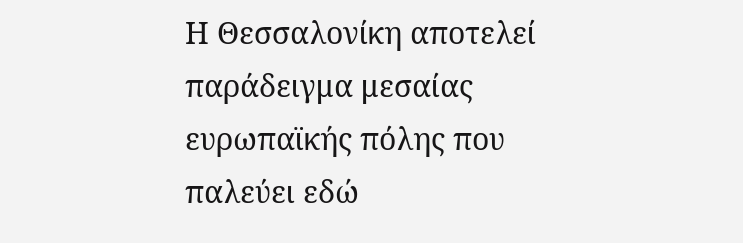Η Θεσσαλονίκη αποτελεί παράδειγμα μεσαίας ευρωπαϊκής πόλης που παλεύει εδώ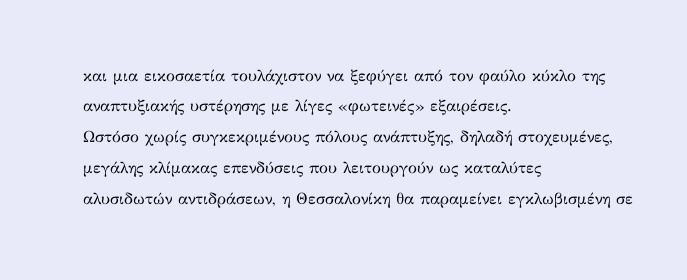και μια εικοσαετία τουλάχιστον να ξεφύγει από τον φαύλο κύκλο της αναπτυξιακής υστέρησης με λίγες «φωτεινές» εξαιρέσεις.
Ωστόσο χωρίς συγκεκριμένους πόλους ανάπτυξης, δηλαδή στοχευμένες, μεγάλης κλίμακας επενδύσεις που λειτουργούν ως καταλύτες αλυσιδωτών αντιδράσεων, η Θεσσαλονίκη θα παραμείνει εγκλωβισμένη σε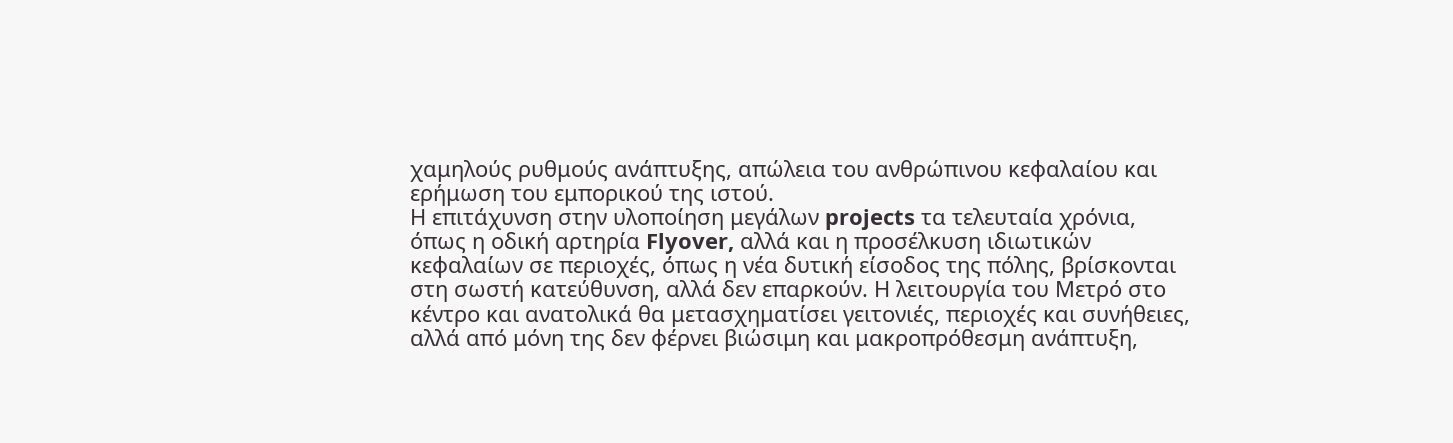χαμηλούς ρυθμούς ανάπτυξης, απώλεια του ανθρώπινου κεφαλαίου και ερήμωση του εμπορικού της ιστού.
Η επιτάχυνση στην υλοποίηση μεγάλων projects τα τελευταία χρόνια, όπως η οδική αρτηρία Flyover, αλλά και η προσέλκυση ιδιωτικών κεφαλαίων σε περιοχές, όπως η νέα δυτική είσοδος της πόλης, βρίσκονται στη σωστή κατεύθυνση, αλλά δεν επαρκούν. Η λειτουργία του Μετρό στο κέντρο και ανατολικά θα μετασχηματίσει γειτονιές, περιοχές και συνήθειες, αλλά από μόνη της δεν φέρνει βιώσιμη και μακροπρόθεσμη ανάπτυξη,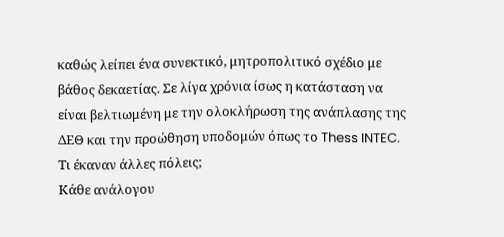καθώς λείπει ένα συνεκτικό, μητροπολιτικό σχέδιο με βάθος δεκαετίας. Σε λίγα χρόνια ίσως η κατάσταση να είναι βελτιωμένη με την ολοκλήρωση της ανάπλασης της ΔΕΘ και την προώθηση υποδομών όπως το Thess INTEC.
Τι έκαναν άλλες πόλεις;
Κάθε ανάλογου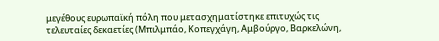μεγέθους ευρωπαϊκή πόλη που μετασχηματίστηκε επιτυχώς τις τελευταίες δεκαετίες (Μπιλμπάο, Κοπεγχάγη, Αμβούργο, Βαρκελώνη,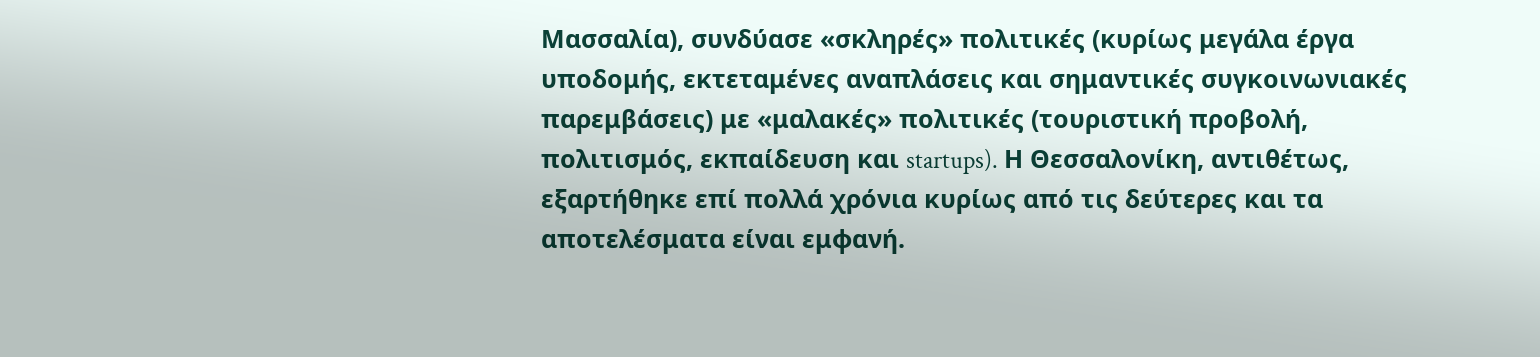Μασσαλία), συνδύασε «σκληρές» πολιτικές (κυρίως μεγάλα έργα υποδομής, εκτεταμένες αναπλάσεις και σημαντικές συγκοινωνιακές παρεμβάσεις) με «μαλακές» πολιτικές (τουριστική προβολή, πολιτισμός, εκπαίδευση και startups). Η Θεσσαλονίκη, αντιθέτως, εξαρτήθηκε επί πολλά χρόνια κυρίως από τις δεύτερες και τα αποτελέσματα είναι εμφανή.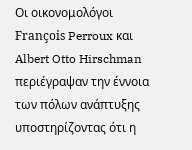Οι οικονομολόγοι François Perroux και Albert Otto Hirschman περιέγραψαν την έννοια των πόλων ανάπτυξης υποστηρίζοντας ότι η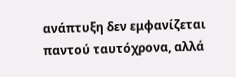ανάπτυξη δεν εμφανίζεται παντού ταυτόχρονα, αλλά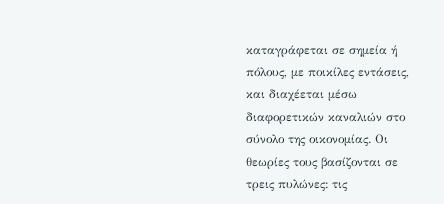καταγράφεται σε σημεία ή πόλους, με ποικίλες εντάσεις, και διαχέεται μέσω διαφορετικών καναλιών στο σύνολο της οικονομίας. Οι θεωρίες τους βασίζονται σε τρεις πυλώνες: τις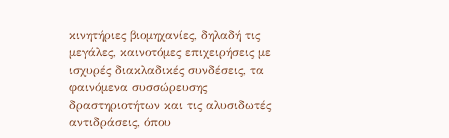κινητήριες βιομηχανίες, δηλαδή τις μεγάλες, καινοτόμες επιχειρήσεις με ισχυρές διακλαδικές συνδέσεις, τα φαινόμενα συσσώρευσης δραστηριοτήτων και τις αλυσιδωτές αντιδράσεις, όπου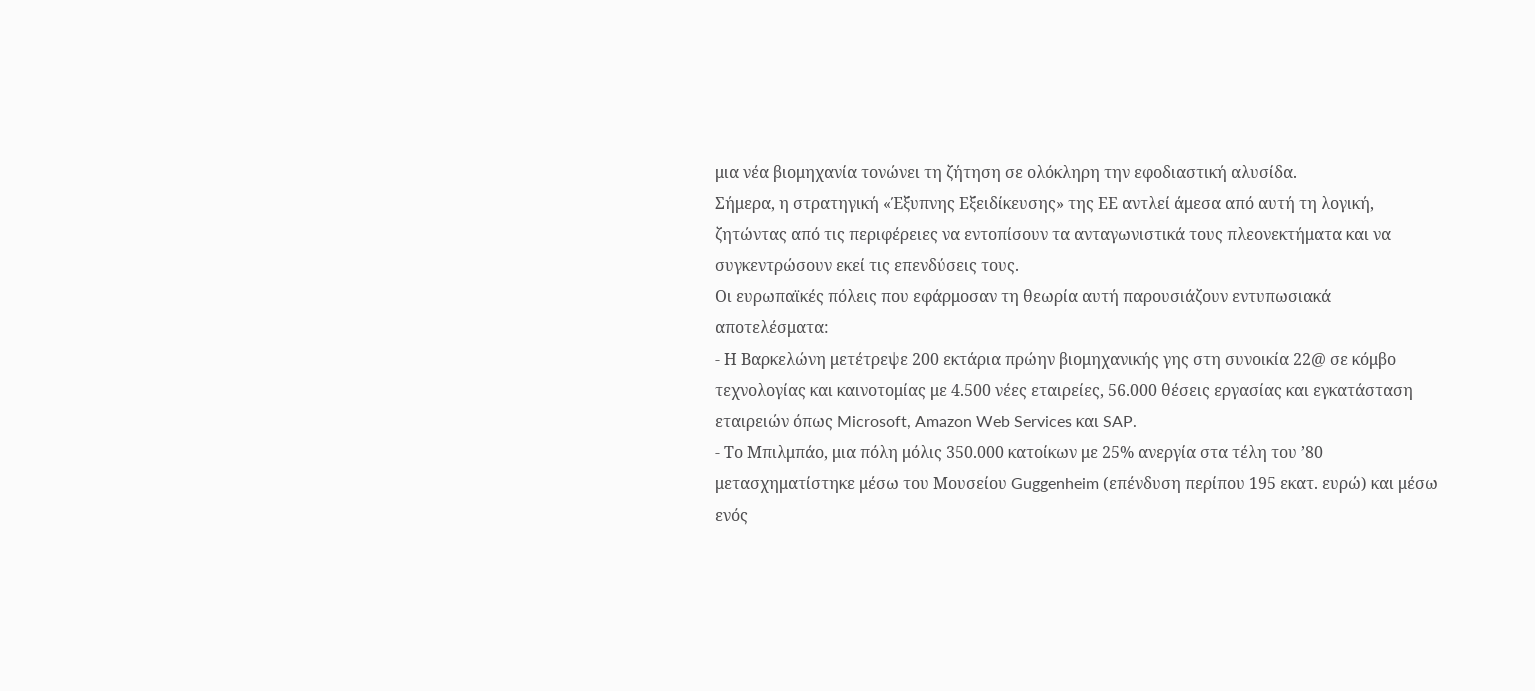μια νέα βιομηχανία τονώνει τη ζήτηση σε ολόκληρη την εφοδιαστική αλυσίδα.
Σήμερα, η στρατηγική «Έξυπνης Εξειδίκευσης» της ΕΕ αντλεί άμεσα από αυτή τη λογική, ζητώντας από τις περιφέρειες να εντοπίσουν τα ανταγωνιστικά τους πλεονεκτήματα και να συγκεντρώσουν εκεί τις επενδύσεις τους.
Οι ευρωπαϊκές πόλεις που εφάρμοσαν τη θεωρία αυτή παρουσιάζουν εντυπωσιακά αποτελέσματα:
- Η Βαρκελώνη μετέτρεψε 200 εκτάρια πρώην βιομηχανικής γης στη συνοικία 22@ σε κόμβο τεχνολογίας και καινοτομίας με 4.500 νέες εταιρείες, 56.000 θέσεις εργασίας και εγκατάσταση εταιρειών όπως Microsoft, Amazon Web Services και SAP.
- Το Μπιλμπάο, μια πόλη μόλις 350.000 κατοίκων με 25% ανεργία στα τέλη του ’80 μετασχηματίστηκε μέσω του Μουσείου Guggenheim (επένδυση περίπου 195 εκατ. ευρώ) και μέσω ενός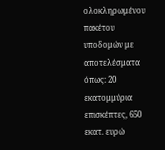ολοκληρωμένου πακέτου υποδομών με αποτελέσματα όπως: 20 εκατομμύρια επισκέπτες, 650 εκατ. ευρώ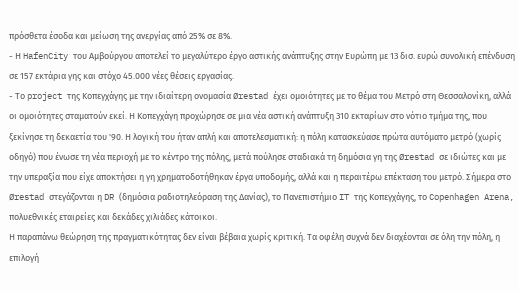πρόσθετα έσοδα και μείωση της ανεργίας από 25% σε 8%.
- Η HafenCity του Αμβούργου αποτελεί το μεγαλύτερο έργο αστικής ανάπτυξης στην Ευρώπη με 13 δισ. ευρώ συνολική επένδυση σε 157 εκτάρια γης και στόχο 45.000 νέες θέσεις εργασίας.
- Το project της Κοπεγχάγης με την ιδιαίτερη ονομασία Ørestad έχει ομοιότητες με το θέμα του Μετρό στη Θεσσαλονίκη, αλλά οι ομοιότητες σταματούν εκεί. Η Κοπεγχάγη προχώρησε σε μια νέα αστική ανάπτυξη 310 εκταρίων στο νότιο τμήμα της, που ξεκίνησε τη δεκαετία του '90. Η λογική του ήταν απλή και αποτελεσματική: η πόλη κατασκεύασε πρώτα αυτόματο μετρό (χωρίς οδηγό) που ένωσε τη νέα περιοχή με το κέντρο της πόλης, μετά πούλησε σταδιακά τη δημόσια γη της Ørestad σε ιδιώτες και με την υπεραξία που είχε αποκτήσει η γη χρηματοδοτήθηκαν έργα υποδομής, αλλά και η περαιτέρω επέκταση του μετρό. Σήμερα στο Ørestad στεγάζονται η DR (δημόσια ραδιοτηλεόραση της Δανίας), το Πανεπιστήμιο IT της Κοπεγχάγης, το Copenhagen Arena, πολυεθνικές εταιρείες και δεκάδες χιλιάδες κάτοικοι.
Η παραπάνω θεώρηση της πραγματικότητας δεν είναι βέβαια χωρίς κριτική. Τα οφέλη συχνά δεν διαχέονται σε όλη την πόλη, η επιλογή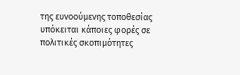της ευνοούμενης τοποθεσίας υπόκειται κάποιες φορές σε πολιτικές σκοπιμότητες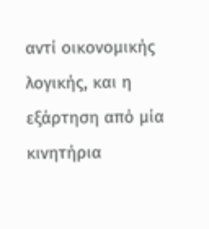αντί οικονομικής λογικής, και η εξάρτηση από μία κινητήρια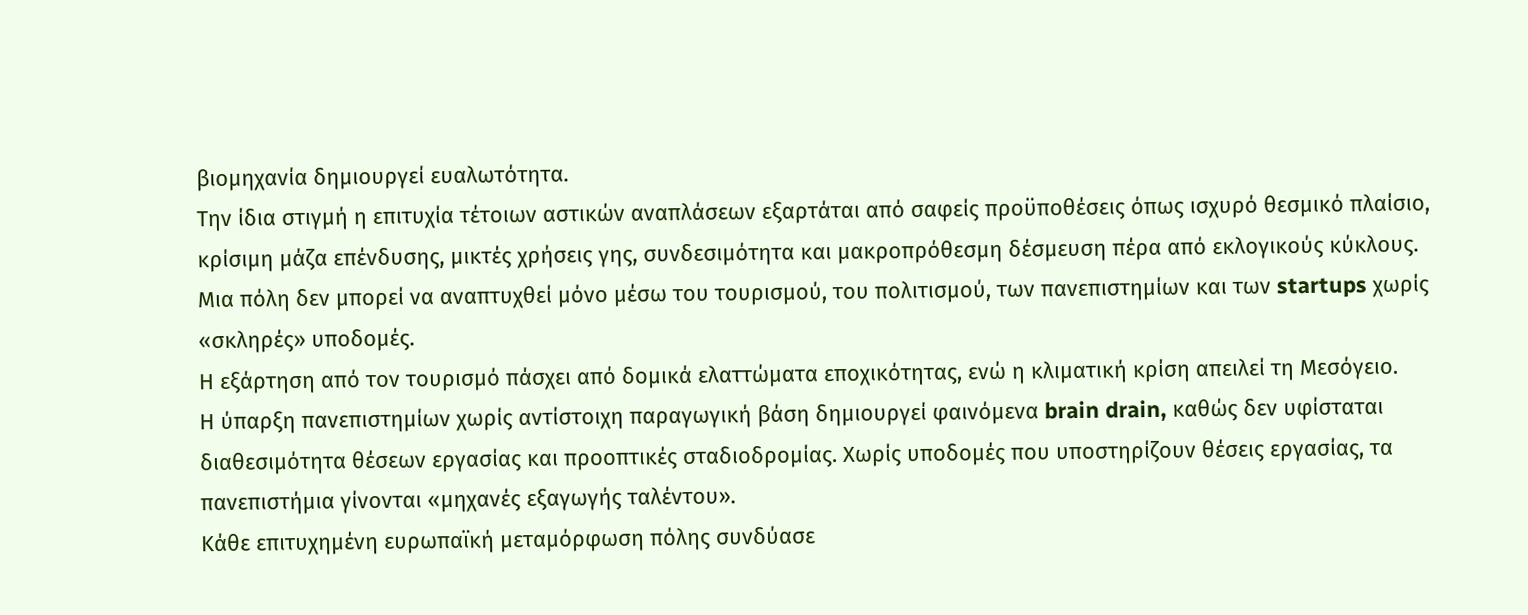βιομηχανία δημιουργεί ευαλωτότητα.
Την ίδια στιγμή η επιτυχία τέτοιων αστικών αναπλάσεων εξαρτάται από σαφείς προϋποθέσεις όπως ισχυρό θεσμικό πλαίσιο, κρίσιμη μάζα επένδυσης, μικτές χρήσεις γης, συνδεσιμότητα και μακροπρόθεσμη δέσμευση πέρα από εκλογικούς κύκλους.
Μια πόλη δεν μπορεί να αναπτυχθεί μόνο μέσω του τουρισμού, του πολιτισμού, των πανεπιστημίων και των startups χωρίς «σκληρές» υποδομές.
Η εξάρτηση από τον τουρισμό πάσχει από δομικά ελαττώματα εποχικότητας, ενώ η κλιματική κρίση απειλεί τη Μεσόγειο.
Η ύπαρξη πανεπιστημίων χωρίς αντίστοιχη παραγωγική βάση δημιουργεί φαινόμενα brain drain, καθώς δεν υφίσταται διαθεσιμότητα θέσεων εργασίας και προοπτικές σταδιοδρομίας. Χωρίς υποδομές που υποστηρίζουν θέσεις εργασίας, τα πανεπιστήμια γίνονται «μηχανές εξαγωγής ταλέντου».
Κάθε επιτυχημένη ευρωπαϊκή μεταμόρφωση πόλης συνδύασε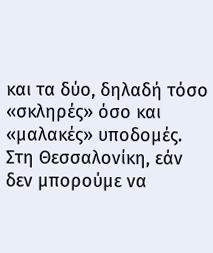και τα δύο, δηλαδή τόσο «σκληρές» όσο και «μαλακές» υποδομές.
Στη Θεσσαλονίκη, εάν δεν μπορούμε να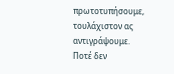πρωτοτυπήσουμε, τουλάχιστον ας αντιγράψουμε.
Ποτέ δεν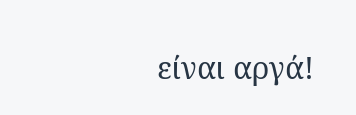είναι αργά!